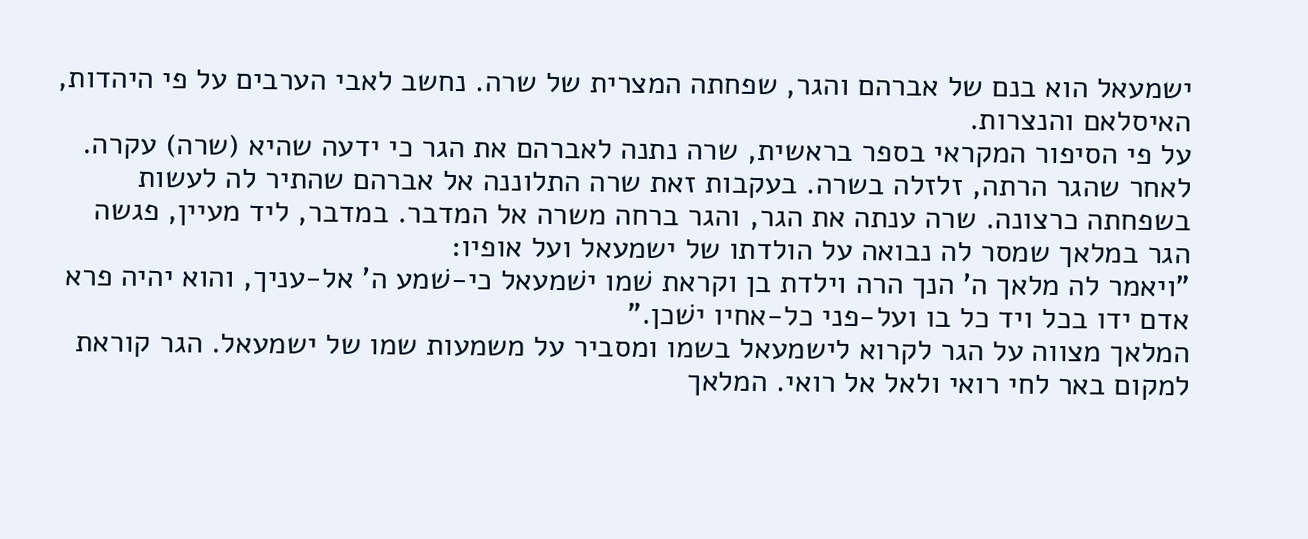ישמעאל הוא בנם של אברהם והגר, שפחתה המצרית של שרה. נחשב לאבי הערבים על פי היהדות, האיסלאם והנצרות.
על פי הסיפור המקראי בספר בראשית, שרה נתנה לאברהם את הגר כי ידעה שהיא (שרה) עקרה. לאחר שהגר הרתה, זלזלה בשרה. בעקבות זאת שרה התלוננה אל אברהם שהתיר לה לעשות בשפחתה כרצונה. שרה ענתה את הגר, והגר ברחה משרה אל המדבר. במדבר, ליד מעיין, פגשה הגר במלאך שמסר לה נבואה על הולדתו של ישמעאל ועל אופיו:
"ויאמר לה מלאך ה' הנך הרה וילדת בן וקראת שׁמו ישׁמעאל כי-שׁמע ה' אל-עניך, והוא יהיה פרא אדם ידו בכל ויד כל בו ועל-פני כל-אחיו ישׁכן."
המלאך מצווה על הגר לקרוא לישמעאל בשמו ומסביר על משמעות שמו של ישמעאל. הגר קוראת למקום באר לחי רואי ולאל אל רואי. המלאך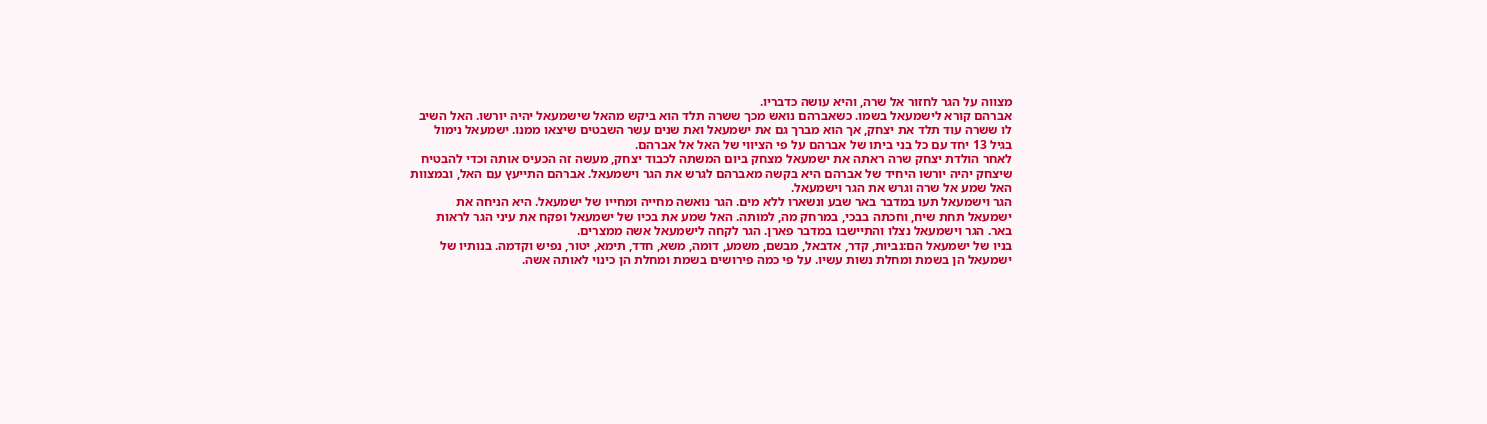מצווה על הגר לחזור אל שרה, והיא עושה כדבריו.
אברהם קורא לישמעאל בשמו. כשאברהם נואש מכך ששרה תלד הוא ביקש מהאל שישמעאל יהיה יורשו. האל השיב לו ששרה עוד תלד את יצחק, אך הוא מברך גם את ישמעאל ואת שנים עשר השבטים שיצאו ממנו. ישמעאל נימול בגיל 13 יחד עם כל בני ביתו של אברהם על פי הציווי של האל אל אברהם.
לאחר הולדת יצחק שרה ראתה את ישמעאל מצחק ביום המשתה לכבוד יצחק, מעשה זה הכעיס אותה וכדי להבטיח שיצחק יהיה יורשו היחיד של אברהם היא בקשה מאברהם לגרש את הגר וישמעאל. אברהם התייעץ עם האל, ובמצוות האל שמע אל שרה וגרש את הגר וישמעאל.
הגר וישמעאל תעו במדבר באר שבע ונשארו ללא מים. הגר נואשה מחייה ומחייו של ישמעאל. היא הניחה את ישמעאל תחת שיח, וחכתה בבכי, במרחק מה, למותה. האל שמע את בכיו של ישמעאל ופקח את עיני הגר לראות באר. הגר וישמעאל נצלו והתיישבו במדבר פארן. הגר לקחה לישמעאל אשה ממצרים.
בניו של ישמעאל הם:נביות, קדר, אדבאל, מבשם, משמע, דומה, משא, חדד, תימא, יטור, נפיש וקדמה. בנותיו של ישמעאל הן בשמת ומחלת נשות עשיו. על פי כמה פירושים בשמת ומחלת הן כינוי לאותה אשה.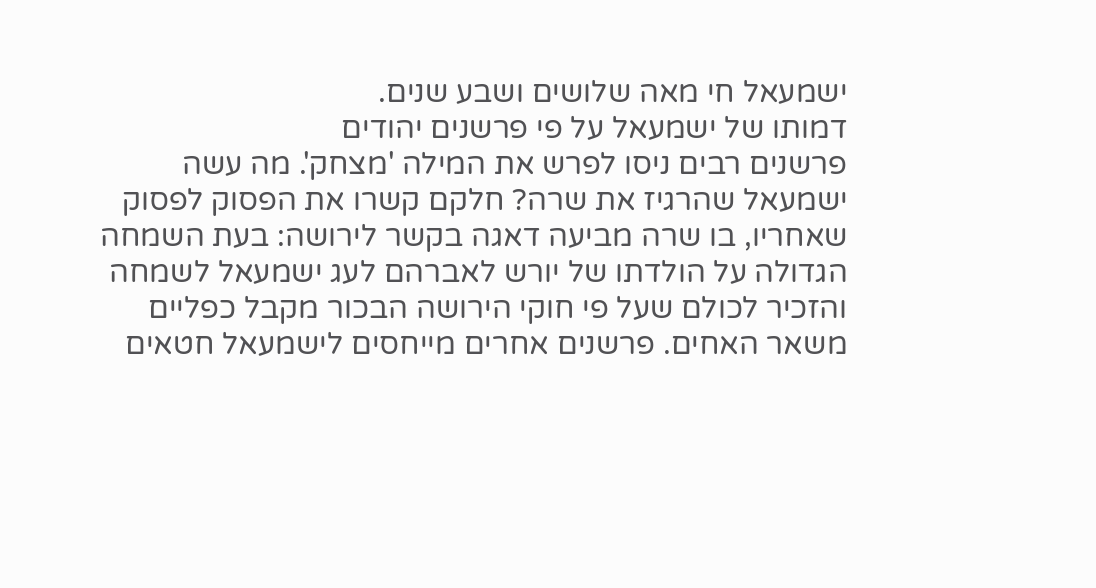ישמעאל חי מאה שלושים ושבע שנים.
דמותו של ישמעאל על פי פרשנים יהודים
פרשנים רבים ניסו לפרש את המילה 'מצחק'. מה עשה ישמעאל שהרגיז את שרה? חלקם קשרו את הפסוק לפסוק שאחריו, בו שרה מביעה דאגה בקשר לירושה: בעת השמחה הגדולה על הולדתו של יורש לאברהם לעג ישמעאל לשמחה והזכיר לכולם שעל פי חוקי הירושה הבכור מקבל כפליים משאר האחים. פרשנים אחרים מייחסים לישמעאל חטאים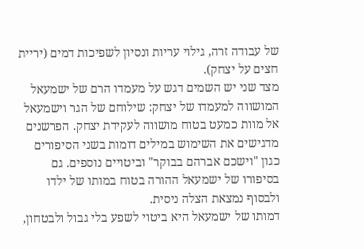של עבודה זרה, גילוי עריות ונסיון לשפיכות דמים (יריית חצים על יצחק).
מצד שני יש השמים דגש על מעמדו הרם של ישמעאל המושווה למעמדו של יצחק: שילוחם של הגר וישמעאל אל מוות כמעט בטוח מושווה לעקידת יצחק. הפרשנים מדגישים את השימוש במילים דומות בשני הסיפורים כגון "וישכם אברהם בבוקר" וביטויים נוספים. גם בסיפורו של ישמעאל ההורה בטוח במותו של ילדו ולבסוף נמצאת הצלה ניסית.
דמותו של ישמעאל היא ביטוי לשפע בלי גבול ולבטחון,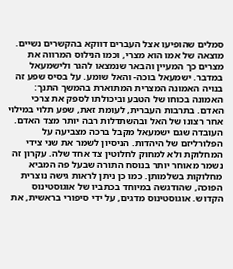סמלים שהופיעו אצל העברים דווקא בהקשרים נשיים. מוצאה של אמו הוא מצרי, וכמו הנילוס המרווה את מצרים כך המעיין והבאר שנמצאו להגר ולישמעאל במדבר. ישמעאל בוכה- והאל שומע. על בסיס שפע זה בנויה האמונה המצרית המתוארת בהמשך התנך: האמונה בכוחו של הטבע וביכולתו לספק את צרכי האדם. בתרבות העברית, לעומת זאת, שפע תלוי במילוי אחר רצונו של האל ובהשתדלות רבה יותר מצד האדם.
העובדה שגם ישמעאל מקבל ברכה מצביעה על הפלורליזם של היהדות. הניסיון לשמר את שני צידי המחלוקת ולא למחוק לחלוטין צד אחד שלה. עקרון זה נשמר מאוחר יותר בנוסח התורה שבעל פה המביא מחלוקות בשלמותן. כמו כן ניתן לראות גישה נוצרית הפוכה, שהודגשה במיוחד בכתביו של אוגוסטינוס הקדוש. אוגוסטינוס מדגים, על ידי סיפורי בראשית, את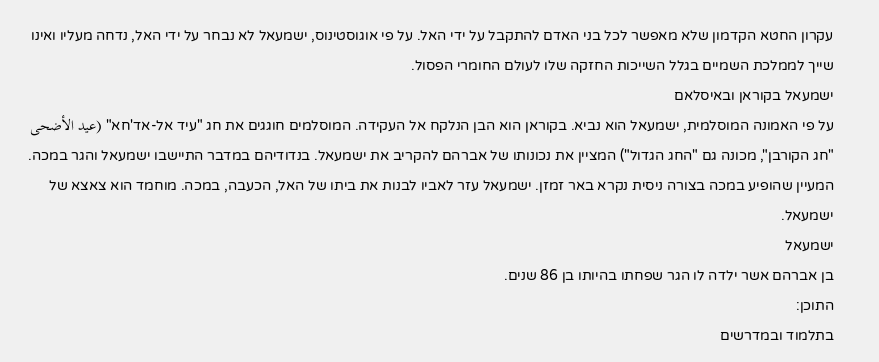עקרון החטא הקדמון שלא מאפשר לכל בני האדם להתקבל על ידי האל. על פי אוגוסטינוס, ישמעאל לא נבחר על ידי האל, נדחה מעליו ואינו שייך לממלכת השמיים בגלל השייכות החזקה שלו לעולם החומרי הפסול.
ישמעאל בקוראן ובאיסלאם
על פי האמונה המוסלמית, ישמעאל הוא נביא. בקוראן הוא הבן הנלקח אל העקידה. המוסלמים חוגגים את חג "עיד אל-אד'חא" (عيد الأضحى "חג הקורבן", מכונה גם "החג הגדול") המציין את נכונותו של אברהם להקריב את ישמעאל. בנדודיהם במדבר התיישבו ישמעאל והגר במכה. המעיין שהופיע במכה בצורה ניסית נקרא באר זמזן. ישמעאל עזר לאביו לבנות את ביתו של האל, הכעבה, במכה. מוחמד הוא צאצא של ישמעאל.
ישמעאל
בן אברהם אשר ילדה לו הגר שפחתו בהיותו בן 86 שנים.
התוכן:
בתלמוד ובמדרשים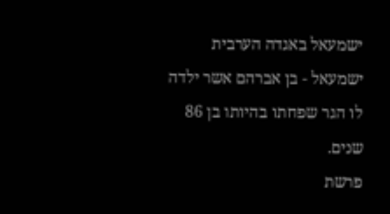ישמעאל באגדה הערבית
ישמעאל - בן אברהם אשר ילדה לו הגר שפחתו בהיותו בן 86 שנים.
פרשת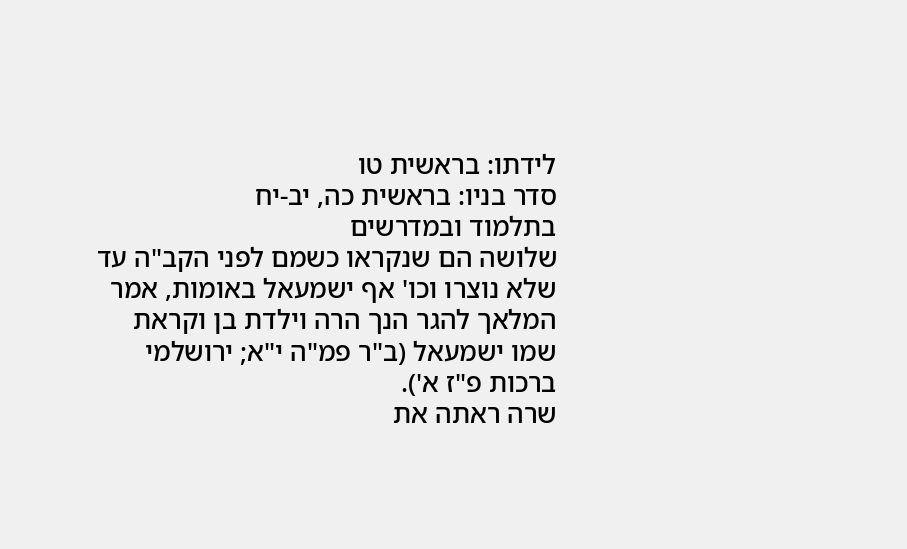לידתו: בראשית טו
סדר בניו: בראשית כה, יב-יח
בתלמוד ובמדרשים
שלושה הם שנקראו כשמם לפני הקב"ה עד שלא נוצרו וכו' אף ישמעאל באומות, אמר המלאך להגר הנך הרה וילדת בן וקראת שמו ישמעאל (ב"ר פמ"ה י"א; ירושלמי ברכות פ"ז א').
שרה ראתה את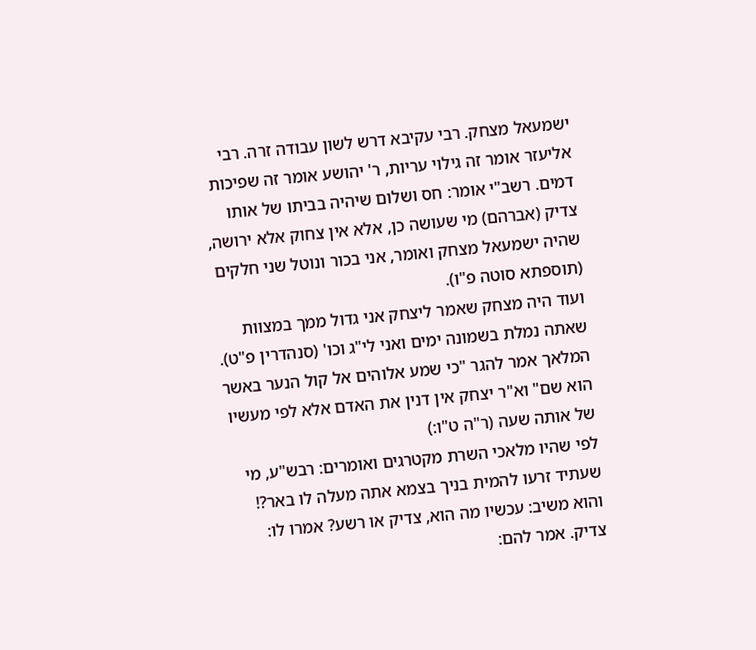ישמעאל מצחק. רבי עקיבא דרש לשון עבודה זרה. רבי אליעזר אומר זה גילוי עריות, ר' יהושע אומר זה שפיכות דמים. רשב"י אומר: חס ושלום שיהיה בביתו של אותו צדיק (אברהם) מי שעושה כן, אלא אין צחוק אלא ירושה, שהיה ישמעאל מצחק ואומר, אני בכור ונוטל שני חלקים (תוספתא סוטה פ"ו).
ועוד היה מצחק שאמר ליצחק אני גדול ממך במצוות שאתה נמלת בשמונה ימים ואני לי"ג וכו' (סנהדרין פ"ט).
המלאך אמר להגר "כי שמע אלוהים אל קול הנער באשר הוא שם" וא"ר יצחק אין דנין את האדם אלא לפי מעשיו של אותה שעה (ר"ה ט"ו:)
לפי שהיו מלאכי השרת מקטרגים ואומרים: רבש"ע, מי שעתיד זרעו להמית בניך בצמא אתה מעלה לו באר?! והוא משיב: עכשיו מה הוא, צדיק או רשע? אמרו לו: צדיק. אמר להם: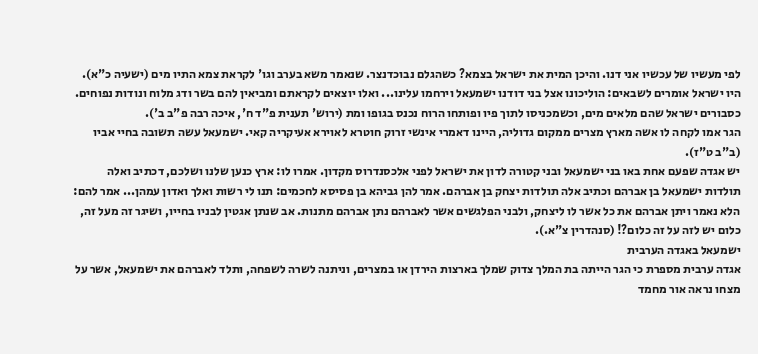לפי מעשיו של עכשיו אני דנו. והיכן המית את ישראל בצמא? כשהגלם נבוכדנצר. שנאמר משא בערב וגו' לקראת צמא התיו מים (ישעיה כ"א). היו ישראל אומרים לשבאים: הוליכונו אצל בני דודנו ישמעאל וירחמו עלינו... ואלו יוצאים לקראתם ומביאין להם בשר ודג מלוח ונודות נפוחים. כסבורים ישראל שהם מלאים מים, וכשמכניסו לתוך פיו ופותחו הרוח נכנס בגופו ומת (ירוש' תענית פ"ד ח', איכה רבה פ"ב ב').
הגר אמו לקחה לו אשה מארץ מצרים ממקום גדוליה, היינו דאמרי אינשי זרוק חוטרא לאוירא אעיקריה קאי. ישמעאל עשה תשובה בחיי אביו (ב"ב ט"ז).
יש אגדה שפעם אחת באו בני ישמעאל ובני קטורה לדון את ישראל לפני אלכסנדרוס מקדון. אמרו לו: ארץ כנען שלנו ושלכם, דכתיב ואלה תולדות ישמעאל בן אברהם וכתיב אלה תולדות יצחק בן אברהם. אמר להן גביהא בן פסיסא לחכמים: תנו לי רשות ואלך ואדון עמהן... אמר להם: הלא נאמר ויתן אברהם את כל אשר לו ליצחק, ולבני הפלגשים אשר לאברהם נתן אברהם מתנות. אב שנתן אגטין לבניו בחייו, ושיגר זה מעל זה, כלום יש לזה על זה כלום?! (סנהדרין צ"א.).
ישמעאל באגדה הערבית
אגדה ערבית מספרת כי הגר הייתה בת המלך צדוק שמלך בארצות הירדן או במצרים, וניתנה לשרה לשפחה, ותלד לאברהם את ישמעאל, אשר על מצחו נראה אור מחמד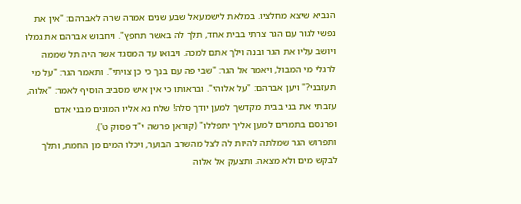הנביא שיצא מחלציו. במלאת לישמעאל שבע שנים אמרה שרה לאברהם: "אין את נפשי לגור עם הגר צרתי בבית אחד, תלך לה באשר תחפץ". ויחבוש אברהם את גמלו ויושב עליו את הגר ובנה וילך אתם למכה. ויבואו עד המסגד אשר היה תל שממה לרגלי מי המבול, ויאמר אל הגר: "שבי פה עם בנך כי כן צויתי". ותאמר הגר: "על מי תעזבני?" ויען אברהם: "על אלוהי". ובראותו כי אין איש מסביב הוסיף לאמר: "אלוה, עזבתי את בני בבית מקדשך למען יודך סלה! שלח נא אליו המונים מבני אדם ופרנסם בתמרים למען אליך יתפללו" (קוראן פרשה י"ד פסוק ט').
ותפרוש הגר שמלתה להיות לה לצל מהשרב הבוער, ויכלו המים מן החמת, ותלך לבקש מים ולא מצאה. ותצעק אל אלוה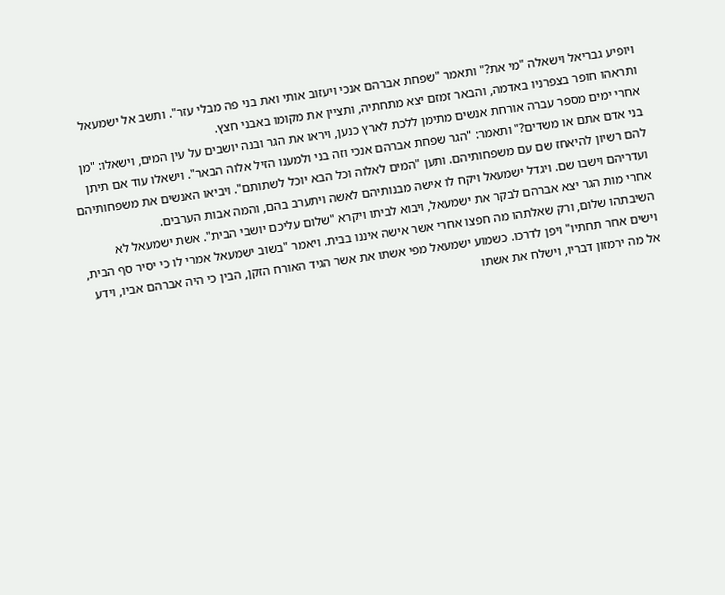ויופיע גבריאל וישאלה "מי את?" ותאמר "שפחת אברהם אנכי ויעזוב אותי ואת בני פה מבלי עזר". ותשב אל ישמעאל ותראהו חופר בצפרניו באדמה, והבאר זמזם יצא מתחתיה, ותציין את מקומו באבני חצץ.
אחרי ימים מספר עברה אורחת אנשים מתימן ללכת לארץ כנען, ויראו את הגר ובנה יושבים על עין המים, וישאלו: "מן בני אדם אתם או משדים?" ותאמר: "הגר שפחת אברהם אנכי וזה בני ולמענו הזיל אלוה הבאר". וישאלו עוד אם תיתן להם רשיון להיאחז שם עם משפחותיהם. ותען "המים לאלוה וכל הבא יוכל לשתותם". ויביאו האנשים את משפחותיהם ועדריהם וישבו שם. ויגדל ישמעאל ויקח לו אישה מבנותיהם לאשה ויתערב בהם, והמה אבות הערבים.
אחרי מות הגר יצא אברהם לבקר את ישמעאל, ויבוא לביתו ויקרא "שלום עליכם יושבי הבית". אשת ישמעאל לא השיבתהו שלום, ורק שאלתהו מה חפצו אחרי אשר אישה איננו בבית. ויאמר "בשוב ישמעאל אמרי לו כי יסיר סף הבית, וישים אחר תחתיו" ויפן לדרכו. כשמוע ישמעאל מפי אשתו את אשר הגיד האורח הזקן, הבין כי היה אברהם אביו, וידע אל מה ירמזון דבריו, וישלח את אשתו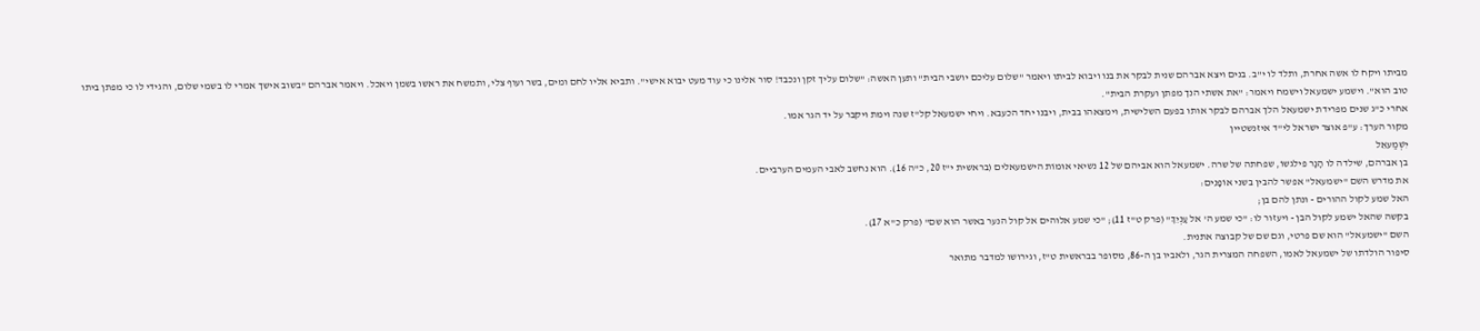מביתו ויקח לו אשה אחרת, ותלד לו י"ב. בנים ויצא אברהם שנית לבקר את בנו ויבוא לביתו ויאמר "שלום עליכם יושבי הבית" ותען האשה: "שלום עליך זקן ונכבד! סור אלינו כי עוד מעט יבוא אישי". ותביא אליו לחם ומים, בשר ועוף צלי, ותמשח את ראשו בשמן ויאכל. ויאמר אברהם "בשוב אישך אמרי לו בשמי שלום, והגידי לו כי מפתן ביתו טוב הוא". וישמע ישמעאל וישמח ויאמר: "את אשתי הנך מפתן ועקרת הבית".
אחרי כ"ג שנים מפרידת ישמעאל הלך אברהם לבקר אותו בפעם השלישית, וימצאהו בבית, ויבנו יחד הכעבא. ויחי ישמעאל קל"ז שנה וימת ויקבר על יד הגר אמו.
מקור הערך: ע"פ אוצר ישראל לי"ד איזנשטיין
יִשְׁמַעאֵל
בן אברהם, שילדה לו הָגָר פילגשוֹ, שפחתה של שרה. ישמעאל הוא אביהם של 12 נשיאי אוּמוֹת הישמעאלים (בראשית י"ז 20, כ"ה 16). הוא נחשב לאבי העמים הערביים.
את מדרש השם "ישמעאל" אפשר להבין בשני אוֹפָנִים:
האל שמע לקול ההורים - ונתן להם בן;
בקשה שהאל ישמע לקול הבן - ויעזור לו: "כי שמע ה' אל עָנְיֵךְ" (פרק ט"ז 11); "כי שמע אלוהים אל קול הנער באשר הוא שם" (פרק כ"א 17).
השם "ישמעאל" הוא שם פרטי, וגם שם של קבוצה אתנית.
סיפור הולדתו של ישמעאל לאמו, השפחה המצרית הגר, ולאביו בן ה-86, מסופר בבראשית ט"ז, וגירושו למדבר מתואר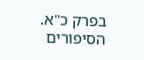בפרק כ"א. הסיפורים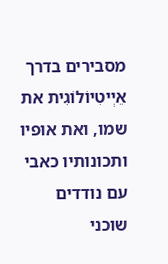מסבירים בדרך אֵיְיטִיוֹלוֹגִית את שמו, ואת אופיו ותכונותיו כאבי עם נודדים שוכני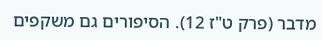מדבר (פרק ט"ז 12). הסיפורים גם משקפים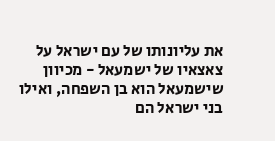את עליונותו של עם ישראל על צאצאיו של ישמעאל - מכיוון שישמעאל הוא בן השפחה, ואילו בני ישראל הם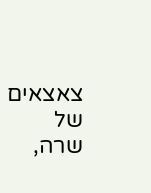צאצאים של שרה,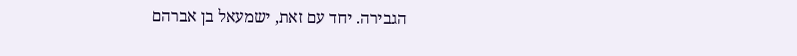הגבירה. יחד עם זאת, ישמעאל בן אברהם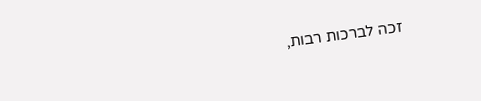זכה לברכות רבות,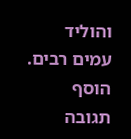והוליד עמים רבים.
הוסף תגובה